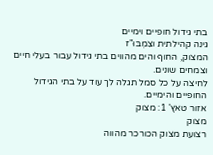בתי גידול חופיים וימיים
גינה קהילתית וצִמְבּוּ"ז
המצוק, החוף והים מהווים בתי גידול עבור בעלי חיים וצמחים שונים.
לחיצה על כל סמל תגלה לך עוד על בתי הגידול החופיים והימיים.
אזור טאץ' 1: מצוק
מצוק
רצועת מצוק הכורכר מהווה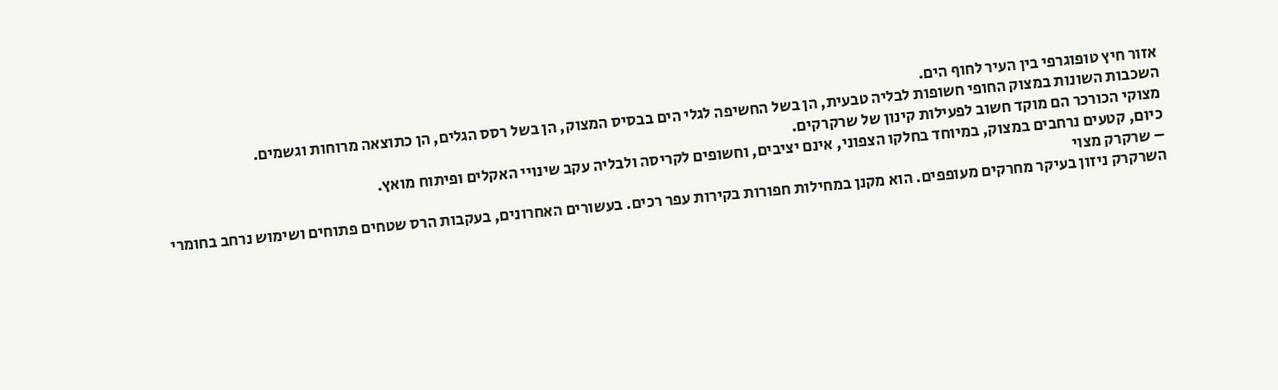אזור חיץ טופוגרפי בין העיר לחוף הים.
השכבות השונות במצוק החופי חשופות לבליה טבעית, הן בשל החשיפה לגלי הים בבסיס המצוק, הן בשל רסס הגלים, הן כתוצאה מרוחות וגשמים.
מצוקי הכורכר הם מוקד חשוב לפעילות קינון של שרקרקים.
כיום, קטעים נרחבים במצוק, במיוחד בחלקו הצפוני, אינם יציבים, וחשופים לקריסה ולבליה עקב שינויי האקלים ופיתוח מואץ.
– שרקרק מצוי
השרקרק ניזון בעיקר מחרקים מעופפים. הוא מקנן במחילות חפורות בקירות עפר רכים. בעשורים האחרונים, בעקבות הרס שטחים פתוחים ושימוש נרחב בחומרי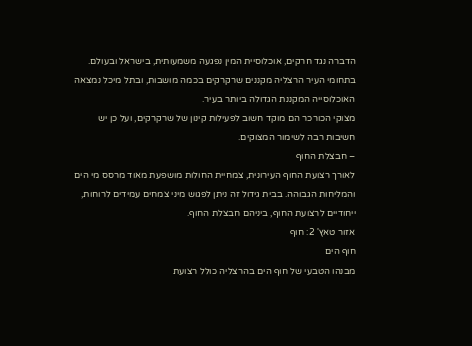הדברה נגד חרקים, אוכלוסיית המין נפגעה משמעותית, בישראל ובעולם.
בתחומי העיר הרצליה מקננים שרקרקים בכמה מושבות, ובתל מיכל נמצאה האוכלוסייה המקננת הגדולה ביותר בעיר.
מצוקי הכורכר הם מוקד חשוב לפעילות קינון של שרקרקים, ועל כן יש חשיבות רבה לשימור המצוקים.
– חבצלת החוף
לאורך רצועת החוף העירונית, צמחיית החולות מושפעת מאוד מרסס מי הים והמליחות הגבוהה. בבית גידול זה ניתן לפגוש מיני צמחים עמידים לרוחות, ייחודיים לרצועת החוף, ביניהם חבצלת החוף.
אזור טאץ' 2: חוף
חוף הים
מבנהו הטבעי של חוף הים בהרצליה כולל רצועת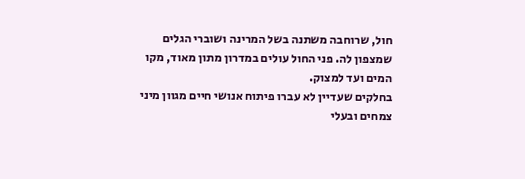חול, שרוחבה משתנה בשל המרינה ושוברי הגלים שמצפון לה. פני החול עולים במדרון מתון מאוד, מקו המים ועד למצוק.
בחלקים שעדיין לא עברו פיתוח אנושי חיים מגוון מיני צמחים ובעלי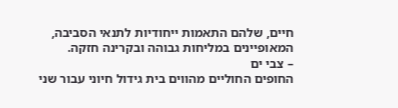חיים, שלהם התאמות ייחודיות לתנאי הסביבה, המאופיינים במליחות גבוהה ובקרינה חזקה.
– צבי ים
החופים החוליים מהווים בית גידול חיוני עבור שני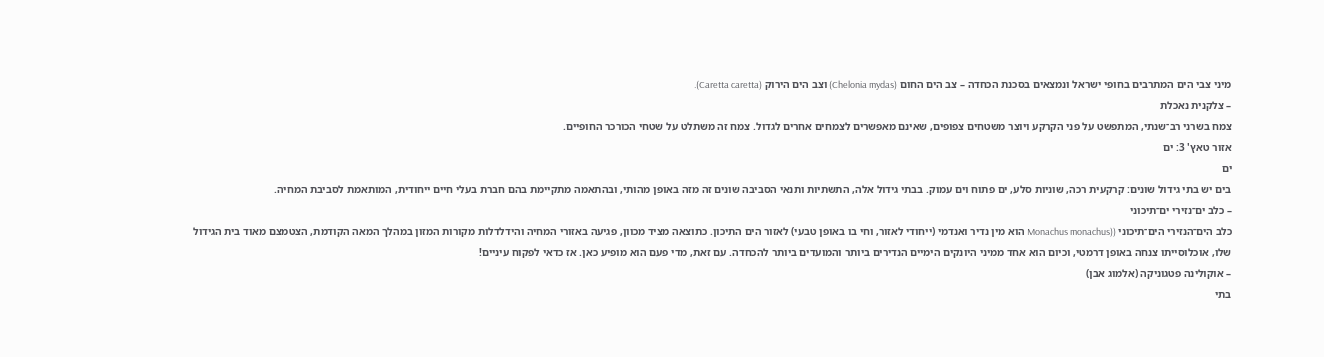מיני צבי הים המתרבים בחופי ישראל ונמצאים בסכנת הכחדה – צב הים החום (Chelonia mydas) וצב הים הירוק (Caretta caretta).
– צלקנית נאכלת
צמח בשרני רב־שנתי, המתפשט על פני הקרקע ויוצר משטחים צפופים, שאינם מאפשרים לצמחים אחרים לגדול. צמח זה משתלט על שטחי הכורכר החופיים.
אזור טאץ' 3: ים
ים
בים יש בתי גידול שונים: קרקעית רכה, שוניות סלע, ים פתוח וים עמוק. בבתי גידול אלה, התשתיות ותנאי הסביבה שונים זה מזה באופן מהותי, ובהתאמה מתקיימת בהם חברת בעלי חיים ייחודית, המותאמת לסביבת המחיה.
– כלב ים־נזירי ים־תיכוני
כלב הים־הנזירי הים־תיכוני ((Monachus monachus הוא מין נדיר ואנדמי (ייחודי לאזור, וחי בו באופן טבעי) לאזור הים התיכון. כתוצאה מציד מכוון, פגיעה באזורי המחיה והידלדלות מקורות המזון במהלך המאה הקודמת, הצטמצם מאוד בית הגידול שלו, אוכלוסייתו צנחה באופן דרמטי, וכיום הוא אחד ממיני היונקים הימיים הנדירים ביותר והמועדים ביותר להכחדה. עם זאת, מדי פעם הוא מופיע כאן. אז כדאי לפקוח עיניים!
– אוקולינה פטגוניקה (אלמוג אבן)
בתי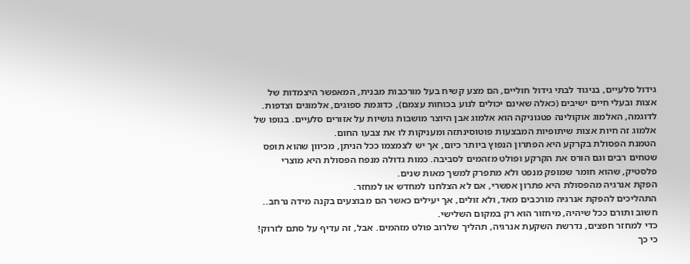גידול סלעיים, בניגוד לבתי גידול חוליים, הם מצע קשיח בעל מורכבות מבנית, המאפשר היצמדות של אצות ובעלי חיים ישיבים (כאלה שאינם יכולים לנוע בכוחות עצמם), כדוגמת ספוגים, אלמוגים וצדפות.
לדוגמה, האלמוג אוקולינה פטגוניקה הוא אלמוג אבן היוצר מושבות גושיות על אזורים סלעיים. בגופו של אלמוג זה חיות אצות שיתופיות המבצעות פוטוסינתזה ומעניקות לו את צבעו החום.
הטמנת הפסולת בקרקע היא הפתרון הנפוץ ביותר כיום, אך יש לצמצמו ככל הניתן, מכיוון שהוא תופס שטחים רבים וגם הורס את הקרקע ופולט מזהמים לסביבה. כמות גדולה מנפח הפסולת היא מוצרי פלסטיק, שהוא חומר שמופק מנפט ולא מתפרק למשך מאות שנים.
הפקת אנרגיה מהפסולת היא פתרון אפשרי, אם לא הצלחנו למחדש או למחזר.
התהליכים להפקת אנרגיה מורכבים מאד, ולא זולים, אך יעילים כאשר הם מבוצעים בקנה מידה נרחב..
חשוב ותורם ככל שיהיה, מיחזור הוא רק במקום השלישי.
כדי למחזר חפצים, נדרשת השקעת אנרגיה, תהליך שלרוב פולט מזהמים. אבל, זה עדיף על סתם לזרוק! כי כך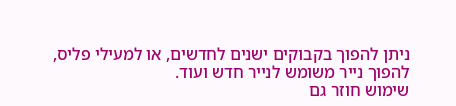ניתן להפוך בקבוקים ישנים לחדשים, או למעילי פליס, להפוך נייר משומש לנייר חדש ועוד.
שימוש חוזר גם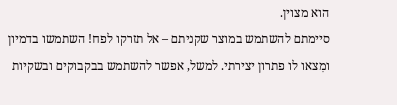הוא מצוין.
סיימתם להשתמש במוצר שקניתם – אל תזרקו לפח! השתמשו בדמיון ומִצאו לו פתרון יצירתי. למשל, אפשר להשתמש בבקבוקים ובשקיות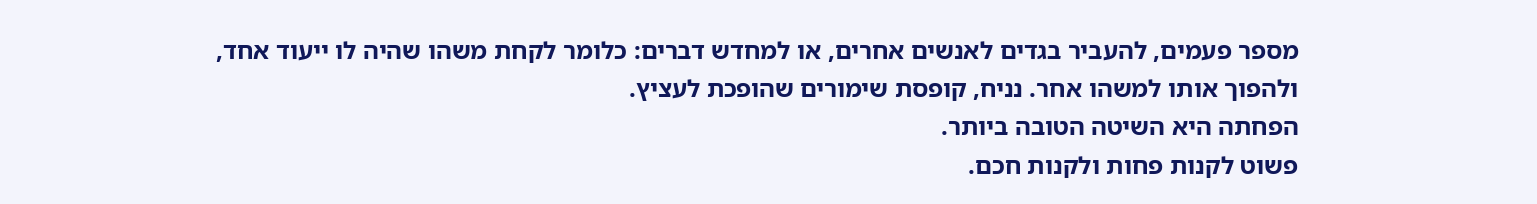מספר פעמים, להעביר בגדים לאנשים אחרים, או למחדש דברים: כלומר לקחת משהו שהיה לו ייעוד אחד, ולהפוך אותו למשהו אחר. נניח, קופסת שימורים שהופכת לעציץ.
הפחתה היא השיטה הטובה ביותר.
פשוט לקנות פחות ולקנות חכם.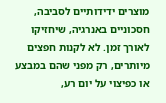מוצרים ידידותיים לסביבה, חסכוניים באנרגיה, שיחזיקו לאורך זמן. לא לקנות חפצים מיותרים, רק מפני שהם במבצע או כפיצוי על יום רע,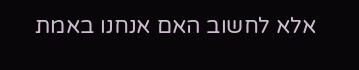אלא לחשוב האם אנחנו באמת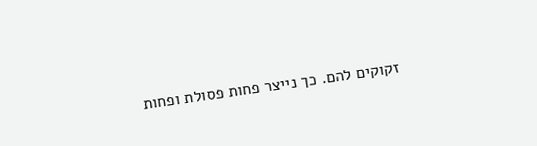זקוקים להם. כך נייצר פחות פסולת ופחות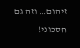זיהום… וזה גם חסכוני!